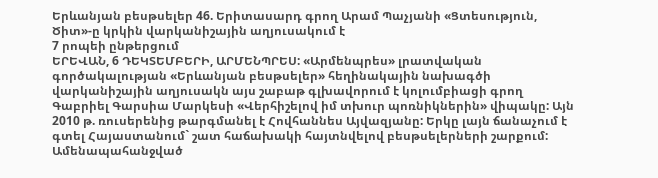Երևանյան բեսթսելեր 46. Երիտասարդ գրող Արամ Պաչյանի «Ցտեսություն, Ծիտ»-ը կրկին վարկանիշային աղյուսակում է
7 րոպեի ընթերցում
ԵՐԵՎԱՆ, 6 ԴԵԿՏԵՄԲԵՐԻ, ԱՐՄԵՆՊՐԵՍ: «Արմենպրես» լրատվական գործակալության «Երևանյան բեսթսելեր» հեղինակային նախագծի վարկանիշային աղյուսակն այս շաբաթ գլխավորում է կոլումբիացի գրող Գաբրիել Գարսիա Մարկեսի «Վերհիշելով իմ տխուր պոռնիկներին» վիպակը: Այն 2010 թ. ռուսերենից թարգմանել է Հովհաննես Այվազյանը: Երկը լայն ճանաչում է գտել Հայաստանում` շատ հաճախակի հայտնվելով բեսթսելերների շարքում:
Ամենապահանջված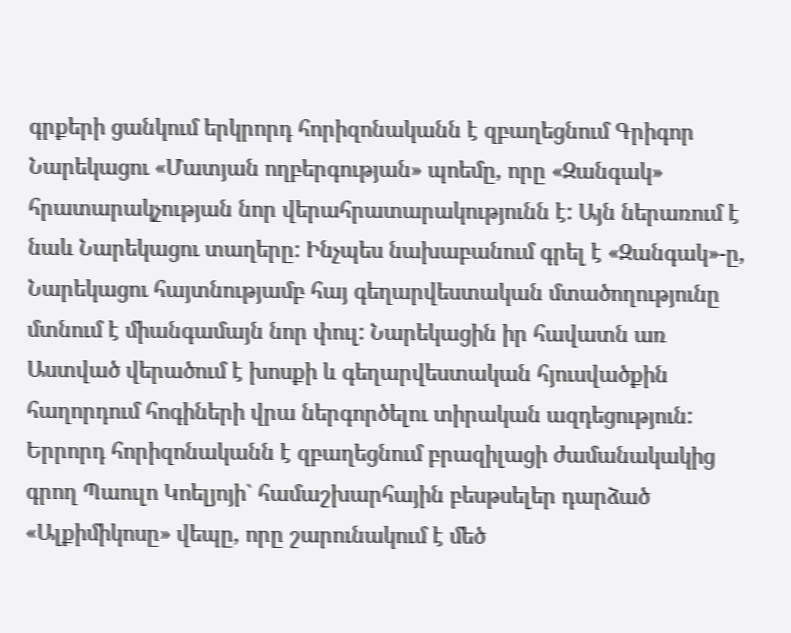գրքերի ցանկում երկրորդ հորիզոնականն է զբաղեցնում Գրիգոր Նարեկացու «Մատյան ողբերգության» պոեմը, որը «Զանգակ» հրատարակչության նոր վերահրատարակությունն է: Այն ներառում է նաև Նարեկացու տաղերը: Ինչպես նախաբանում գրել է «Զանգակ»-ը, Նարեկացու հայտնությամբ հայ գեղարվեստական մտածողությունը մտնում է միանգամայն նոր փուլ: Նարեկացին իր հավատն առ Աստված վերածում է խոսքի և գեղարվեստական հյուսվածքին հաղորդում հոգիների վրա ներգործելու տիրական ազդեցություն:
Երրորդ հորիզոնականն է զբաղեցնում բրազիլացի ժամանակակից գրող Պաուլո Կոելյոյի` համաշխարհային բեսթսելեր դարձած «Ալքիմիկոսը» վեպը, որը շարունակում է մեծ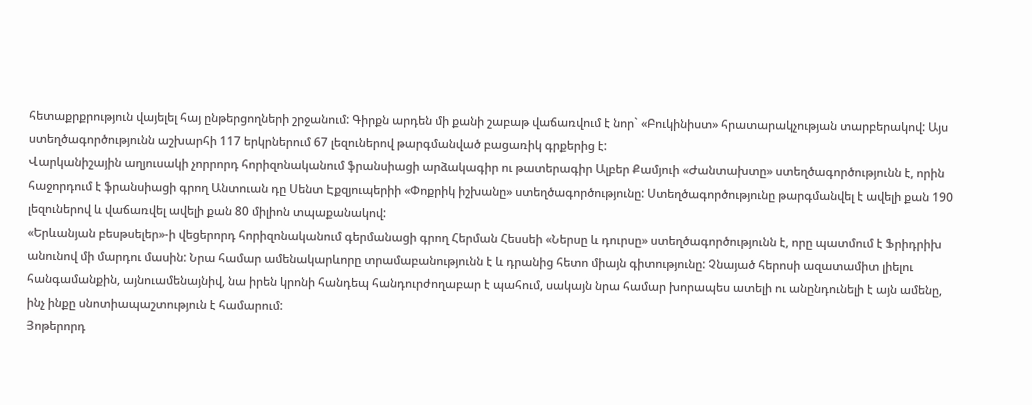հետաքրքրություն վայելել հայ ընթերցողների շրջանում: Գիրքն արդեն մի քանի շաբաթ վաճառվում է նոր` «Բուկինիստ» հրատարակչության տարբերակով: Այս ստեղծագործությունն աշխարհի 117 երկրներում 67 լեզուներով թարգմանված բացառիկ գրքերից է:
Վարկանիշային աղյուսակի չորրորդ հորիզոնականում ֆրանսիացի արձակագիր ու թատերագիր Ալբեր Քամյուի «Ժանտախտը» ստեղծագործությունն է, որին հաջորդում է ֆրանսիացի գրող Անտուան դը Սենտ Էքզյուպերիի «Փոքրիկ իշխանը» ստեղծագործությունը: Ստեղծագործությունը թարգմանվել է ավելի քան 190 լեզուներով և վաճառվել ավելի քան 80 միլիոն տպաքանակով:
«Երևանյան բեսթսելեր»-ի վեցերորդ հորիզոնականում գերմանացի գրող Հերման Հեսսեի «Ներսը և դուրսը» ստեղծագործությունն է, որը պատմում է Ֆրիդրիխ անունով մի մարդու մասին: Նրա համար ամենակարևորը տրամաբանությունն է և դրանից հետո միայն գիտությունը: Չնայած հերոսի ազատամիտ լիելու հանգամանքին, այնուամենայնիվ, նա իրեն կրոնի հանդեպ հանդուրժողաբար է պահում, սակայն նրա համար խորապես ատելի ու անընդունելի է այն ամենը, ինչ ինքը սնոտիապաշտություն է համարում:
Յոթերորդ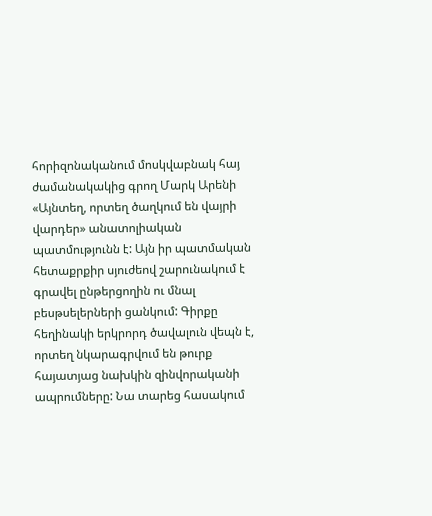հորիզոնականում մոսկվաբնակ հայ ժամանակակից գրող Մարկ Արենի «Այնտեղ, որտեղ ծաղկում են վայրի վարդեր» անատոլիական պատմությունն է: Այն իր պատմական հետաքրքիր սյուժեով շարունակում է գրավել ընթերցողին ու մնալ բեսթսելերների ցանկում: Գիրքը հեղինակի երկրորդ ծավալուն վեպն է, որտեղ նկարագրվում են թուրք հայատյաց նախկին զինվորականի ապրումները: Նա տարեց հասակում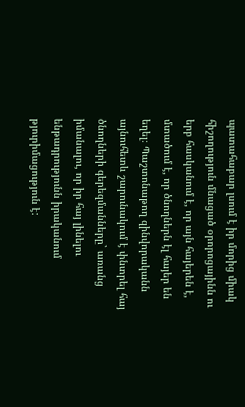պատահաբար լսում է իր մորից միակ հիշողություն մնացած օրորոցայինն ու երբ հասկանում է, որ այն հայերեն է, մտածում է, որ ծնողներն էլ հայեր են եղել։ Պաշտոնաթող զինվորականն այնուհետև շարունակում է փնտրել հայ ծնողների գերեզմանները` առանց իմանալու, որ իր հայ լինելու ենթադրությունն իրականում թյուրիմացություն է: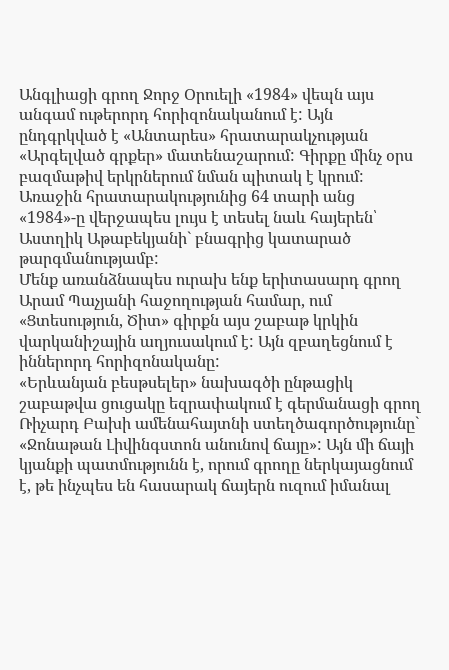Անգլիացի գրող Ջորջ Օրուելի «1984» վեպն այս անգամ ութերորդ հորիզոնականում է: Այն ընդգրկված է «Անտարես» հրատարակչության «Արգելված գրքեր» մատենաշարում: Գիրքը մինչ օրս բազմաթիվ երկրներում նման պիտակ է կրում: Առաջին հրատարակությունից 64 տարի անց «1984»-ը վերջապես լույս է տեսել նաև հայերեն՝ Աստղիկ Աթաբեկյանի` բնագրից կատարած թարգմանությամբ:
Մենք առանձնապես ուրախ ենք երիտասարդ գրող Արամ Պաչյանի հաջողության համար, ում «Ցտեսություն, Ծիտ» գիրքն այս շաբաթ կրկին վարկանիշային աղյուսակում է: Այն զբաղեցնում է իններորդ հորիզոնականը:
«Երևանյան բեսթսելեր» նախագծի ընթացիկ շաբաթվա ցուցակը եզրափակում է գերմանացի գրող Ռիչարդ Բախի ամենահայտնի ստեղծագործությունը` «Ջոնաթան Լիվինգստոն անունով ճայը»: Այն մի ճայի կյանքի պատմությունն է, որում գրողը ներկայացնում է, թե ինչպես են հասարակ ճայերն ուզում իմանալ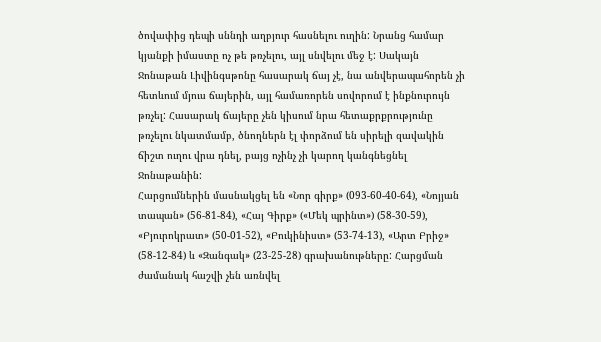ծովափից դեպի սննդի աղբյուր հասնելու ուղին: Նրանց համար կյանքի իմաստը ոչ թե թռչելու, այլ սնվելու մեջ է: Սակայն Ջոնաթան Լիվինգսթոնը հասարակ ճայ չէ, նա անվերապահորեն չի հետևում մյուս ճայերին, այլ համառորեն սովորում է ինքնուրույն թռչել: Հասարակ ճայերը չեն կիսում նրա հետաքրքրությունը թռչելու նկատմամբ, ծնողներն էլ փորձում են սիրելի զավակին ճիշտ ուղու վրա դնել, բայց ոչինչ չի կարող կանգնեցնել Ջոնաթանին:
Հարցումներին մասնակցել են «Նոր գիրք» (093-60-40-64), «Նոյյան տապան» (56-81-84), «Հայ Գիրք» («Մեկ պրինտ») (58-30-59), «Բյուրոկրատ» (50-01-52), «Բուկինիստ» (53-74-13), «Արտ Բրիջ» (58-12-84) և «Զանգակ» (23-25-28) գրախանութները: Հարցման ժամանակ հաշվի չեն առնվել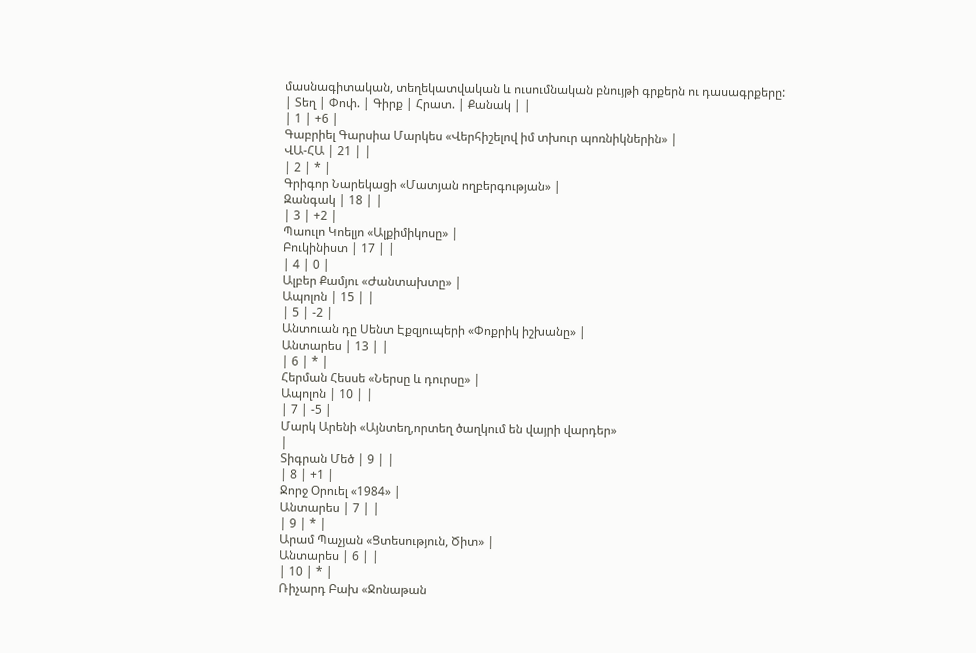մասնագիտական, տեղեկատվական և ուսումնական բնույթի գրքերն ու դասագրքերը:
| Տեղ | Փոփ. | Գիրք | Հրատ. | Քանակ | |
| 1 | +6 |
Գաբրիել Գարսիա Մարկես «Վերհիշելով իմ տխուր պոռնիկներին» |
ՎԱ-ՀԱ | 21 | |
| 2 | * |
Գրիգոր Նարեկացի «Մատյան ողբերգության» |
Զանգակ | 18 | |
| 3 | +2 |
Պաուլո Կոելյո «Ալքիմիկոսը» |
Բուկինիստ | 17 | |
| 4 | 0 |
Ալբեր Քամյու «Ժանտախտը» |
Ապոլոն | 15 | |
| 5 | -2 |
Անտուան դը Սենտ Էքզյուպերի «Փոքրիկ իշխանը» |
Անտարես | 13 | |
| 6 | * |
Հերման Հեսսե «Ներսը և դուրսը» |
Ապոլոն | 10 | |
| 7 | -5 |
Մարկ Արենի «Այնտեղ,որտեղ ծաղկում են վայրի վարդեր»
|
Տիգրան Մեծ | 9 | |
| 8 | +1 |
Ջորջ Օրուել «1984» |
Անտարես | 7 | |
| 9 | * |
Արամ Պաչյան «Ցտեսություն, Ծիտ» |
Անտարես | 6 | |
| 10 | * |
Ռիչարդ Բախ «Ջոնաթան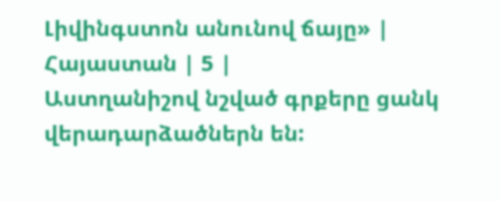Լիվինգստոն անունով ճայը» |
Հայաստան | 5 |
Աստղանիշով նշված գրքերը ցանկ վերադարձածներն են: